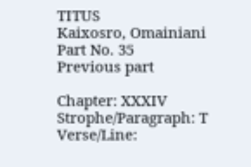TITUS
Kaixosro, Omainiani
Part No. 35
Previous part

Chapter: XXXIV
Strophe/Paragraph: T
Verse/Line: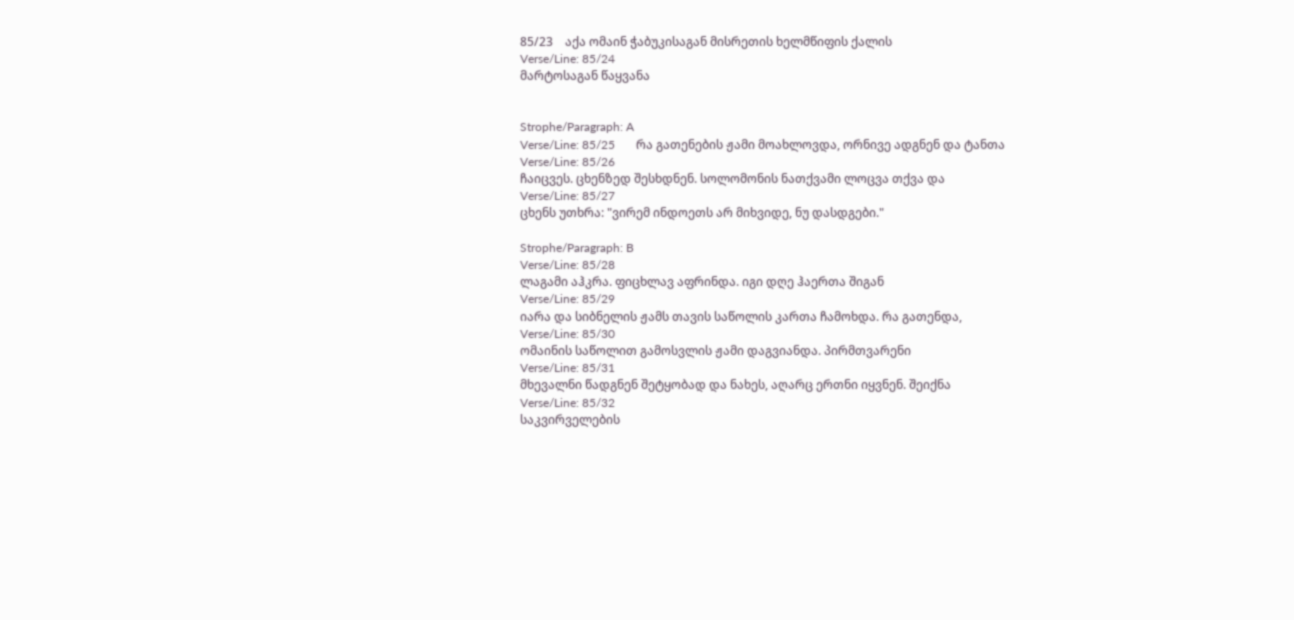85/23    აქა ომაინ ჭაბუკისაგან მისრეთის ხელმწიფის ქალის
Verse/Line: 85/24
მარტოსაგან წაყვანა


Strophe/Paragraph: A
Verse/Line: 85/25       რა გათენების ჟამი მოახლოვდა, ორნივე ადგნენ და ტანთა
Verse/Line: 85/26
ჩაიცვეს. ცხენზედ შესხდნენ. სოლომონის ნათქვამი ლოცვა თქვა და
Verse/Line: 85/27
ცხენს უთხრა: "ვირემ ინდოეთს არ მიხვიდე, ნუ დასდგები."

Strophe/Paragraph: B
Verse/Line: 85/28
ლაგამი აჰკრა. ფიცხლავ აფრინდა. იგი დღე ჰაერთა შიგან
Verse/Line: 85/29
იარა და სიბნელის ჟამს თავის საწოლის კართა ჩამოხდა. რა გათენდა,
Verse/Line: 85/30
ომაინის საწოლით გამოსვლის ჟამი დაგვიანდა. პირმთვარენი
Verse/Line: 85/31
მხევალნი წადგნენ შეტყობად და ნახეს, აღარც ერთნი იყვნენ. შეიქნა
Verse/Line: 85/32
საკვირველების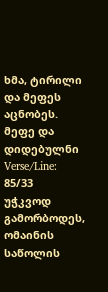ხმა, ტირილი და მეფეს აცნობეს. მეფე და დიდებულნი
Verse/Line: 85/33
უჭკვოდ გამორბოდეს, ომაინის საწოლის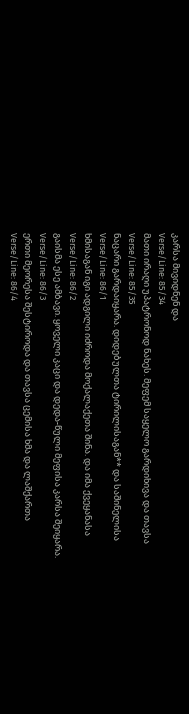კარსა მივიდნენ და
Verse/Line: 85/34
მათი ირაღი უპატრონოდ ნახეს. მეფემ საყელო გარდიხივა და თავსა
Verse/Line: 85/35
ნაცარი გარდაიყარა. დიდებულთა ტირილისაგან** და საშინელისა
Verse/Line: 86/1
ხმისაგან იგი ადგილი იძროდა მოქალაქეთა შინა. და იმა ქვეყანასა
Verse/Line: 86/2
გაისმა ესე ამბავი. ყოველი კაცი და დედა-წული მეფისა კარსა შეიყარა.
Verse/Line: 86/3
ერთი მეორესა შესტიროდა და თავსა ცემისა ხმა და ლაშქართა
Verse/Line: 86/4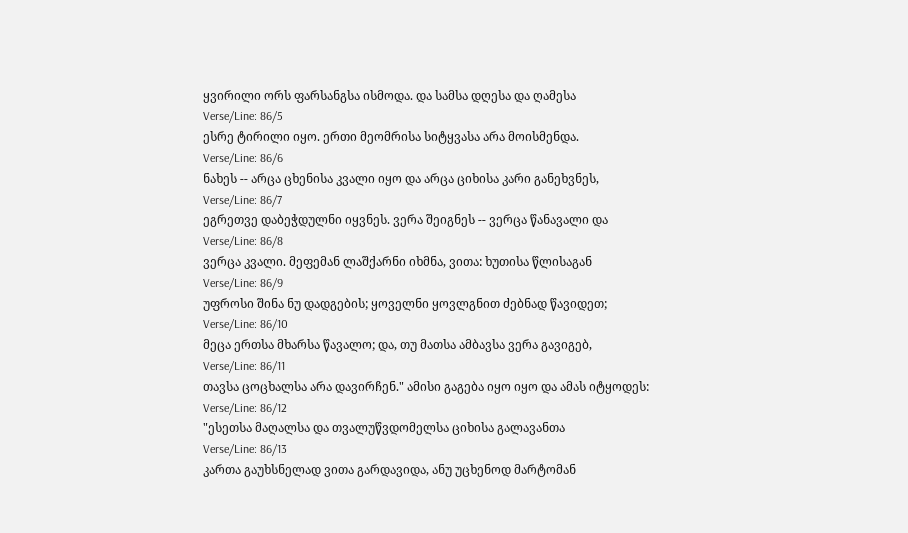ყვირილი ორს ფარსანგსა ისმოდა. და სამსა დღესა და ღამესა
Verse/Line: 86/5
ესრე ტირილი იყო. ერთი მეომრისა სიტყვასა არა მოისმენდა.
Verse/Line: 86/6
ნახეს -- არცა ცხენისა კვალი იყო და არცა ციხისა კარი განეხვნეს,
Verse/Line: 86/7
ეგრეთვე დაბეჭდულნი იყვნეს. ვერა შეიგნეს -- ვერცა წანავალი და
Verse/Line: 86/8
ვერცა კვალი. მეფემან ლაშქარნი იხმნა, ვითა: ხუთისა წლისაგან
Verse/Line: 86/9
უფროსი შინა ნუ დადგების; ყოველნი ყოვლგნით ძებნად წავიდეთ;
Verse/Line: 86/10
მეცა ერთსა მხარსა წავალო; და, თუ მათსა ამბავსა ვერა გავიგებ,
Verse/Line: 86/11
თავსა ცოცხალსა არა დავირჩენ." ამისი გაგება იყო იყო და ამას იტყოდეს:
Verse/Line: 86/12
"ესეთსა მაღალსა და თვალუწვდომელსა ციხისა გალავანთა
Verse/Line: 86/13
კართა გაუხსნელად ვითა გარდავიდა, ანუ უცხენოდ მარტომან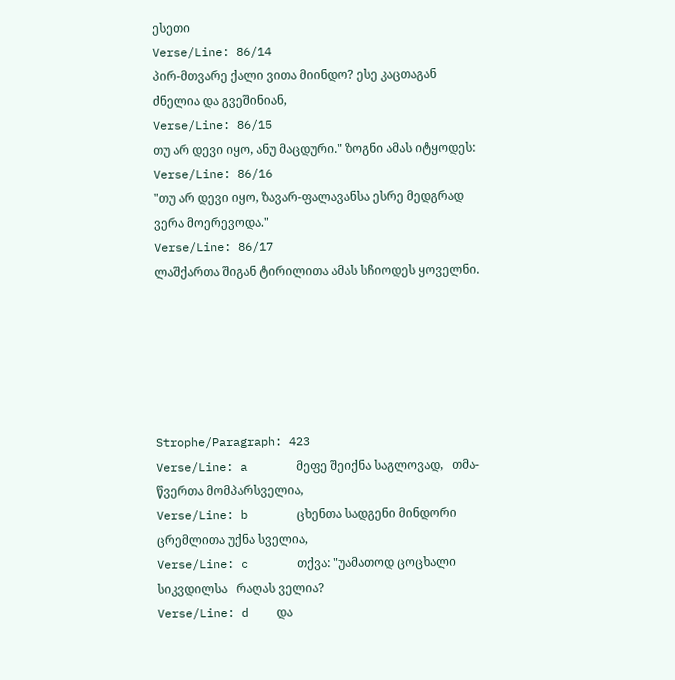ესეთი
Verse/Line: 86/14
პირ-მთვარე ქალი ვითა მიინდო? ესე კაცთაგან ძნელია და გვეშინიან,
Verse/Line: 86/15
თუ არ დევი იყო, ანუ მაცდური." ზოგნი ამას იტყოდეს:
Verse/Line: 86/16
"თუ არ დევი იყო, ზავარ-ფალავანსა ესრე მედგრად ვერა მოერევოდა."
Verse/Line: 86/17
ლაშქართა შიგან ტირილითა ამას სჩიოდეს ყოველნი.






Strophe/Paragraph: 423
Verse/Line: a       მეფე შეიქნა საგლოვად,   თმა-წვერთა მომპარსველია,
Verse/Line: b       ცხენთა სადგენი მინდორი   ცრემლითა უქნა სველია,
Verse/Line: c       თქვა: "უამათოდ ცოცხალი სიკვდილსა   რაღას ველია?
Verse/Line: d    და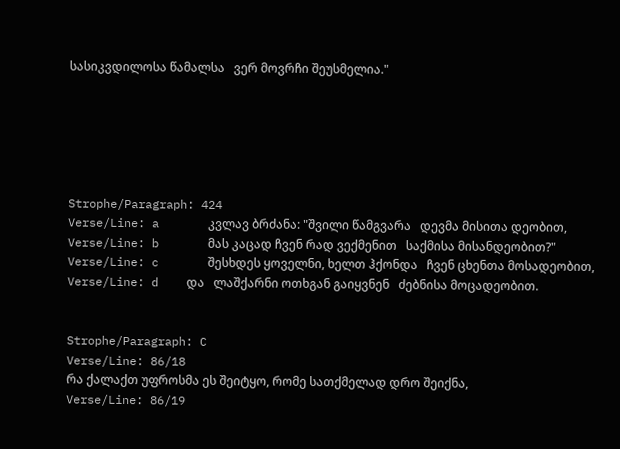სასიკვდილოსა წამალსა   ვერ მოვრჩი შეუსმელია."






Strophe/Paragraph: 424
Verse/Line: a       კვლავ ბრძანა: "შვილი წამგვარა   დევმა მისითა დეობით,
Verse/Line: b       მას კაცად ჩვენ რად ვექმენით   საქმისა მისანდეობით?"
Verse/Line: c       შესხდეს ყოველნი, ხელთ ჰქონდა   ჩვენ ცხენთა მოსადეობით,
Verse/Line: d    და   ლაშქარნი ოთხგან გაიყვნენ   ძებნისა მოცადეობით.


Strophe/Paragraph: C
Verse/Line: 86/18
რა ქალაქთ უფროსმა ეს შეიტყო, რომე სათქმელად დრო შეიქნა,
Verse/Line: 86/19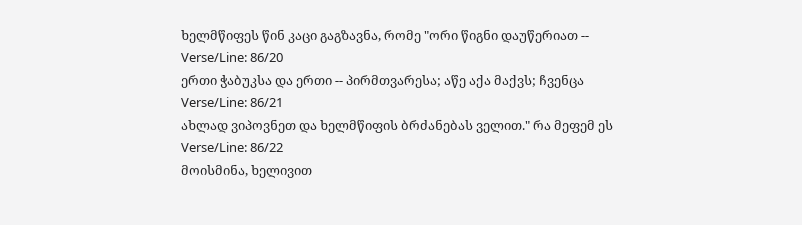ხელმწიფეს წინ კაცი გაგზავნა, რომე "ორი წიგნი დაუწერიათ --
Verse/Line: 86/20
ერთი ჭაბუკსა და ერთი -- პირმთვარესა; აწე აქა მაქვს; ჩვენცა
Verse/Line: 86/21
ახლად ვიპოვნეთ და ხელმწიფის ბრძანებას ველით." რა მეფემ ეს
Verse/Line: 86/22
მოისმინა, ხელივით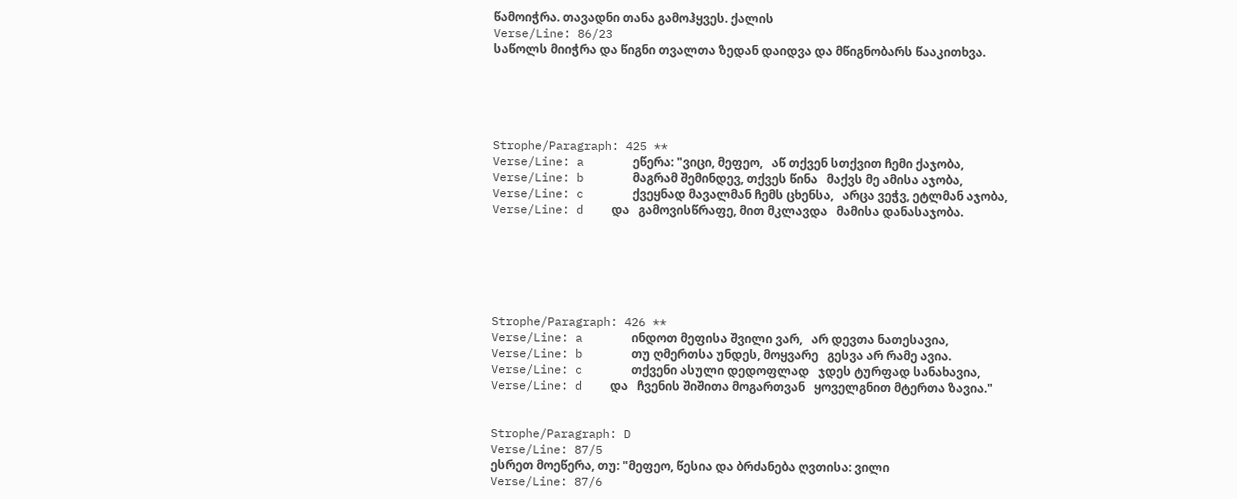წამოიჭრა. თავადნი თანა გამოჰყვეს. ქალის
Verse/Line: 86/23
საწოლს მიიჭრა და წიგნი თვალთა ზედან დაიდვა და მწიგნობარს წააკითხვა.





Strophe/Paragraph: 425 **
Verse/Line: a       ეწერა: "ვიცი, მეფეო,   აწ თქვენ სთქვით ჩემი ქაჯობა,
Verse/Line: b       მაგრამ შემინდევ, თქვეს წინა   მაქვს მე ამისა აჯობა,
Verse/Line: c       ქვეყნად მავალმან ჩემს ცხენსა,   არცა ვეჭვ, ეტლმან აჯობა,
Verse/Line: d    და   გამოვისწრაფე, მით მკლავდა   მამისა დანასაჯობა.






Strophe/Paragraph: 426 **
Verse/Line: a       ინდოთ მეფისა შვილი ვარ,   არ დევთა ნათესავია,
Verse/Line: b       თუ ღმერთსა უნდეს, მოყვარე   გესვა არ რამე ავია.
Verse/Line: c       თქვენი ასული დედოფლად   ჯდეს ტურფად სანახავია,
Verse/Line: d    და   ჩვენის შიშითა მოგართვან   ყოველგნით მტერთა ზავია."


Strophe/Paragraph: D
Verse/Line: 87/5
ესრეთ მოეწერა, თუ: "მეფეო, წესია და ბრძანება ღვთისა: ვილი
Verse/Line: 87/6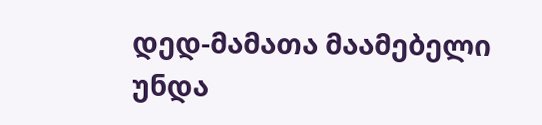დედ-მამათა მაამებელი უნდა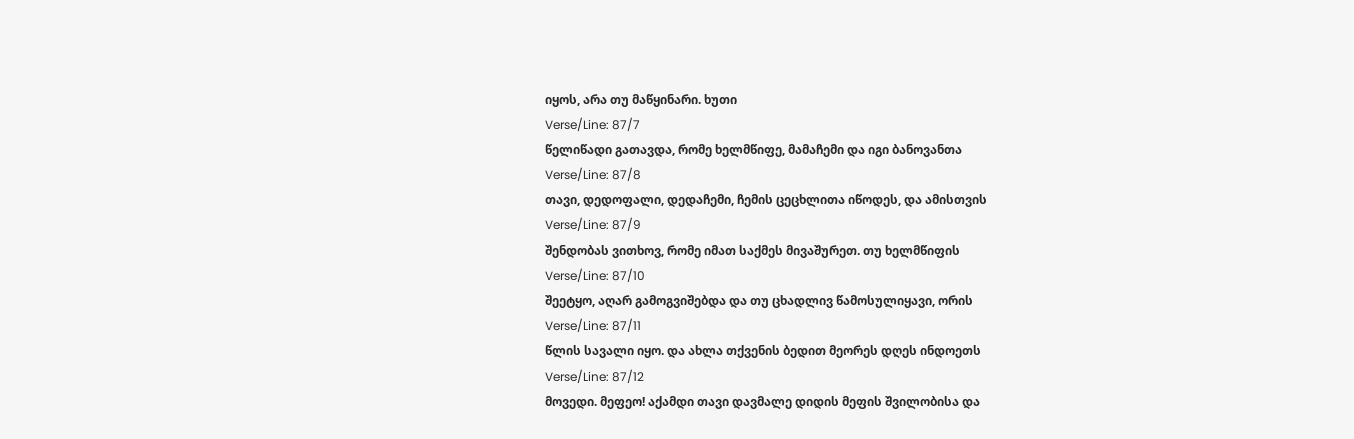იყოს, არა თუ მაწყინარი. ხუთი
Verse/Line: 87/7
წელიწადი გათავდა, რომე ხელმწიფე, მამაჩემი და იგი ბანოვანთა
Verse/Line: 87/8
თავი, დედოფალი, დედაჩემი, ჩემის ცეცხლითა იწოდეს, და ამისთვის
Verse/Line: 87/9
შენდობას ვითხოვ, რომე იმათ საქმეს მივაშურეთ. თუ ხელმწიფის
Verse/Line: 87/10
შეეტყო, აღარ გამოგვიშებდა და თუ ცხადლივ წამოსულიყავი, ორის
Verse/Line: 87/11
წლის სავალი იყო. და ახლა თქვენის ბედით მეორეს დღეს ინდოეთს
Verse/Line: 87/12
მოვედი. მეფეო! აქამდი თავი დავმალე დიდის მეფის შვილობისა და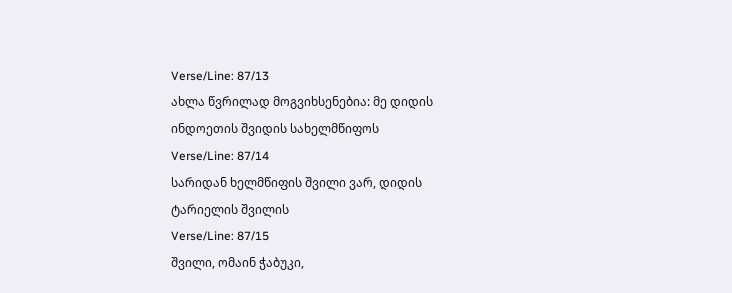Verse/Line: 87/13
ახლა წვრილად მოგვიხსენებია: მე დიდის ინდოეთის შვიდის სახელმწიფოს
Verse/Line: 87/14
სარიდან ხელმწიფის შვილი ვარ, დიდის ტარიელის შვილის
Verse/Line: 87/15
შვილი, ომაინ ჭაბუკი,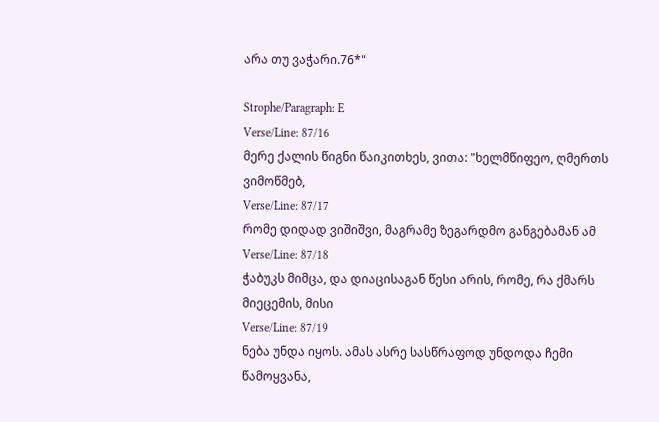არა თუ ვაჭარი.76*"

Strophe/Paragraph: E
Verse/Line: 87/16
მერე ქალის წიგნი წაიკითხეს, ვითა: "ხელმწიფეო, ღმერთს ვიმოწმებ,
Verse/Line: 87/17
რომე დიდად ვიშიშვი, მაგრამე ზეგარდმო განგებამან ამ
Verse/Line: 87/18
ჭაბუკს მიმცა, და დიაცისაგან წესი არის, რომე, რა ქმარს მიეცემის, მისი
Verse/Line: 87/19
ნება უნდა იყოს. ამას ასრე სასწრაფოდ უნდოდა ჩემი წამოყვანა,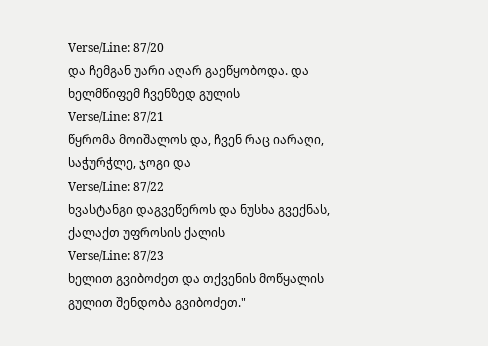Verse/Line: 87/20
და ჩემგან უარი აღარ გაეწყობოდა. და ხელმწიფემ ჩვენზედ გულის
Verse/Line: 87/21
წყრომა მოიშალოს და, ჩვენ რაც იარაღი, საჭურჭლე, ჯოგი და
Verse/Line: 87/22
ხვასტანგი დაგვეწეროს და ნუსხა გვექნას, ქალაქთ უფროსის ქალის
Verse/Line: 87/23
ხელით გვიბოძეთ და თქვენის მოწყალის გულით შენდობა გვიბოძეთ."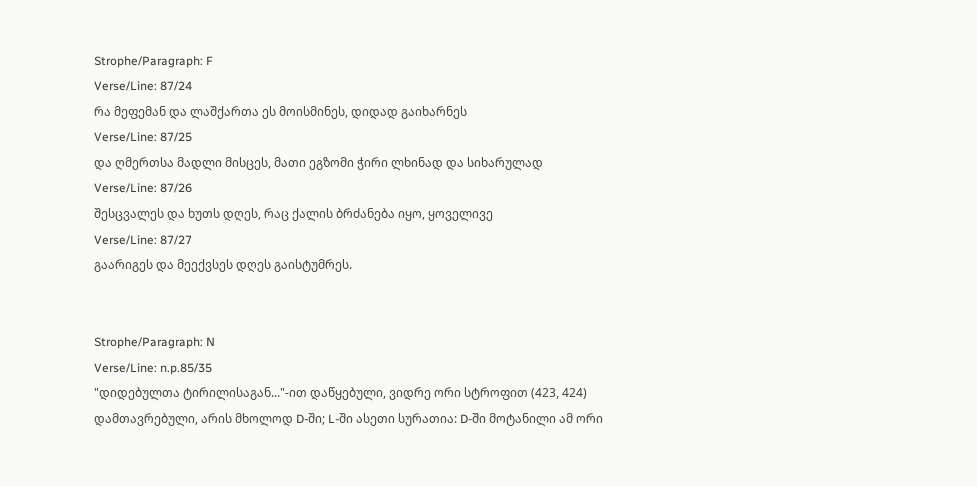Strophe/Paragraph: F
Verse/Line: 87/24
რა მეფემან და ლაშქართა ეს მოისმინეს, დიდად გაიხარნეს
Verse/Line: 87/25
და ღმერთსა მადლი მისცეს, მათი ეგზომი ჭირი ლხინად და სიხარულად
Verse/Line: 87/26
შესცვალეს და ხუთს დღეს, რაც ქალის ბრძანება იყო, ყოველივე
Verse/Line: 87/27
გაარიგეს და მეექვსეს დღეს გაისტუმრეს.


Strophe/Paragraph: N
Verse/Line: n.p.85/35
"დიდებულთა ტირილისაგან..."-ით დაწყებული, ვიდრე ორი სტროფით (423, 424) დამთავრებული, არის მხოლოდ D-ში; L-ში ასეთი სურათია: D-ში მოტანილი ამ ორი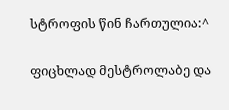სტროფის წინ ჩართულია:^

ფიცხლად მესტროლაბე და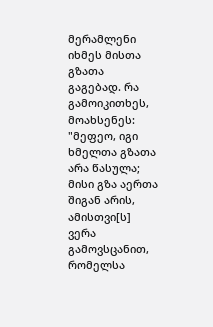მერამლენი იხმეს მისთა გზათა გაგებად. რა გამოიკითხეს, მოახსენეს: "მეფეო, იგი ხმელთა გზათა არა წასულა; მისი გზა აერთა შიგან არის, ამისთვი[ს] ვერა გამოვსცანით, რომელსა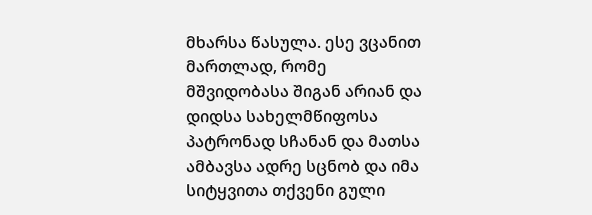მხარსა წასულა. ესე ვცანით მართლად, რომე მშვიდობასა შიგან არიან და დიდსა სახელმწიფოსა პატრონად სჩანან და მათსა ამბავსა ადრე სცნობ და იმა სიტყვითა თქვენი გული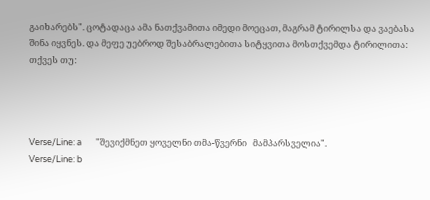გაიხარებს". ცოტადაცა ამა ნათქვამითა იმედი მოეცათ, მაგრამ ტირილსა და ვაებასა შინა იყვნეს. და მეფე უებროდ შესაბრალებითა სიტყვითა მოსთქვემდა ტირილითა: თქვეს თუ:




Verse/Line: a       "შევიქმნეთ ყოველნი თმა-წვერნი   მამპარსველია".
Verse/Line: b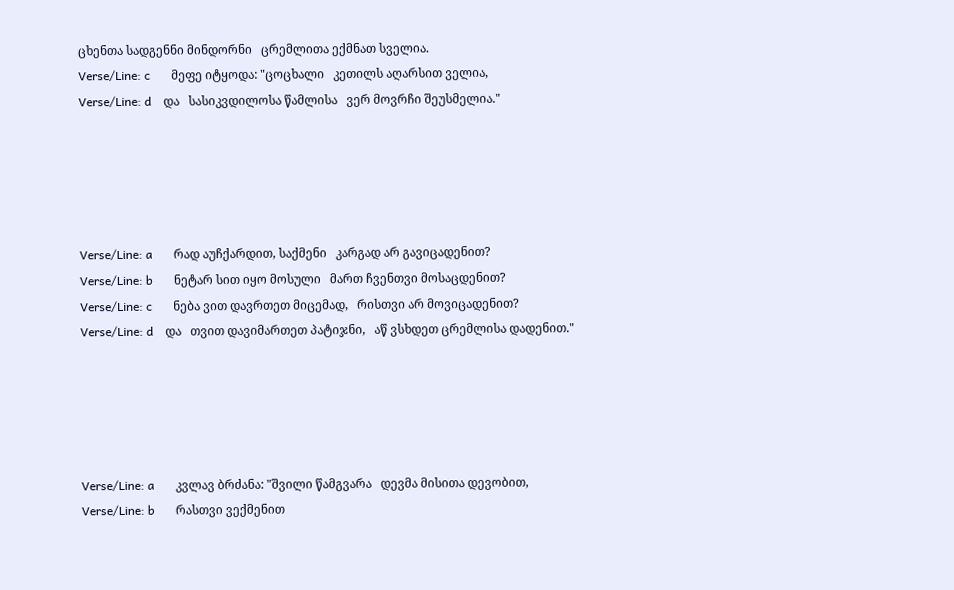ცხენთა სადგენნი მინდორნი   ცრემლითა ექმნათ სველია.
Verse/Line: c       მეფე იტყოდა: "ცოცხალი   კეთილს აღარსით ველია,
Verse/Line: d    და   სასიკვდილოსა წამლისა   ვერ მოვრჩი შეუსმელია."





Verse/Line: a       რად აუჩქარდით, საქმენი   კარგად არ გავიცადენით?
Verse/Line: b       ნეტარ სით იყო მოსული   მართ ჩვენთვი მოსაცდენით?
Verse/Line: c       ნება ვით დავრთეთ მიცემად,   რისთვი არ მოვიცადენით?
Verse/Line: d    და   თვით დავიმართეთ პატიჯნი,   აწ ვსხდეთ ცრემლისა დადენით."





Verse/Line: a       კვლავ ბრძანა: "შვილი წამგვარა   დევმა მისითა დევობით,
Verse/Line: b       რასთვი ვექმენით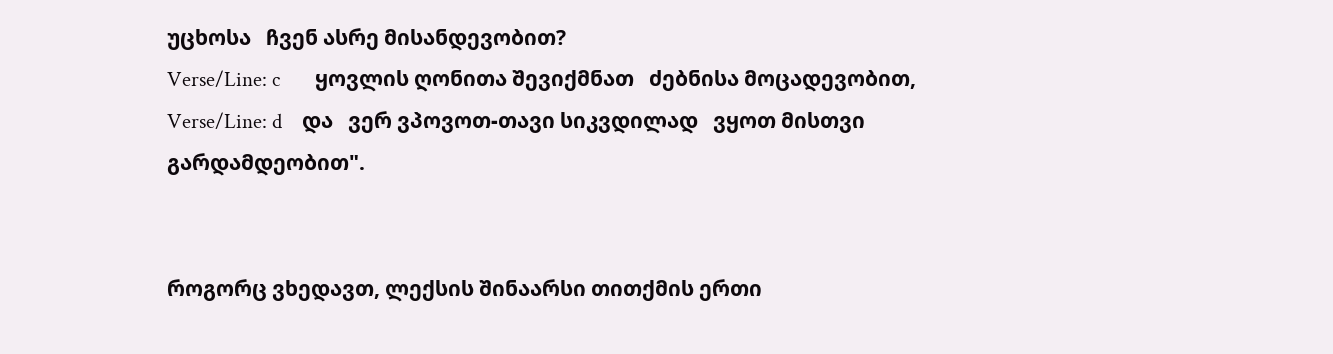უცხოსა   ჩვენ ასრე მისანდევობით?
Verse/Line: c       ყოვლის ღონითა შევიქმნათ   ძებნისა მოცადევობით,
Verse/Line: d    და   ვერ ვპოვოთ-თავი სიკვდილად   ვყოთ მისთვი გარდამდეობით".


როგორც ვხედავთ, ლექსის შინაარსი თითქმის ერთი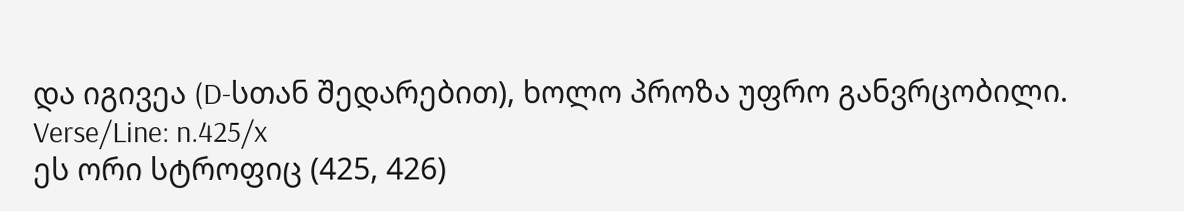და იგივეა (D-სთან შედარებით), ხოლო პროზა უფრო განვრცობილი.
Verse/Line: n.425/x
ეს ორი სტროფიც (425, 426)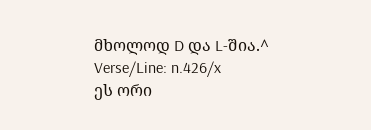მხოლოდ D და L-შია.^
Verse/Line: n.426/x
ეს ორი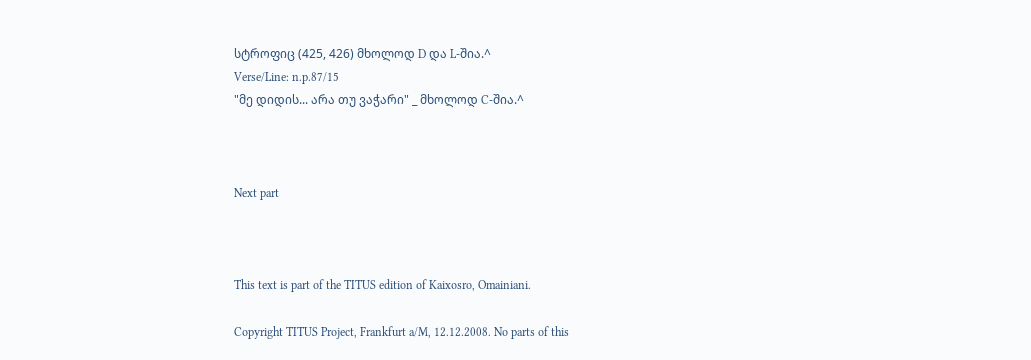სტროფიც (425, 426) მხოლოდ D და L-შია.^
Verse/Line: n.p.87/15
"მე დიდის... არა თუ ვაჭარი" _ მხოლოდ C-შია.^



Next part



This text is part of the TITUS edition of Kaixosro, Omainiani.

Copyright TITUS Project, Frankfurt a/M, 12.12.2008. No parts of this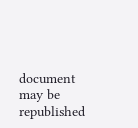document may be republished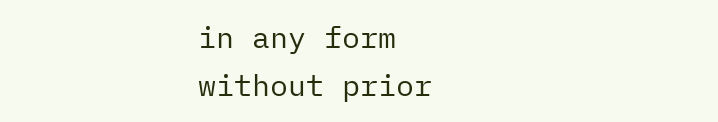in any form without prior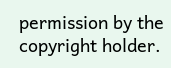permission by the copyright holder.